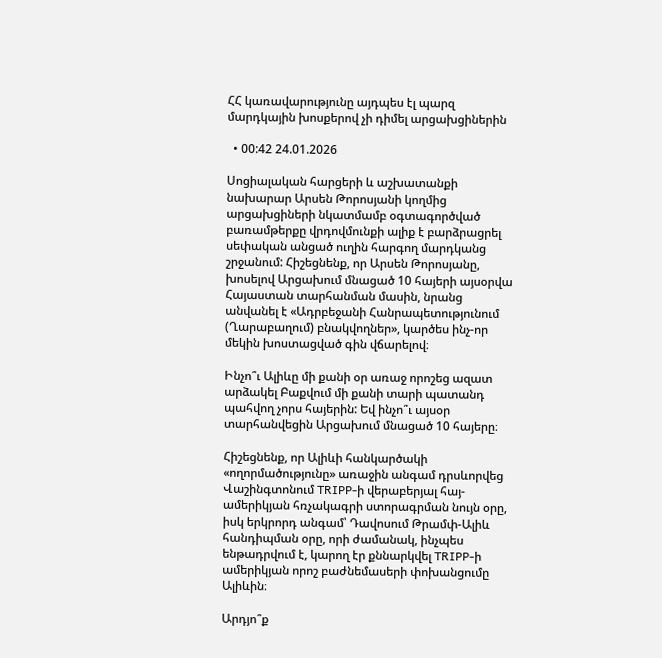ՀՀ կառավարությունը այդպես էլ պարզ մարդկային խոսքերով չի դիմել արցախցիներին

  • 00:42 24.01.2026

Սոցիալական հարցերի և աշխատանքի նախարար Արսեն Թորոսյանի կողմից արցախցիների նկատմամբ օգտագործված բառամթերքը վրդովմունքի ալիք է բարձրացրել սեփական անցած ուղին հարգող մարդկանց շրջանում: Հիշեցնենք, որ Արսեն Թորոսյանը, խոսելով Արցախում մնացած 10 հայերի այսօրվա Հայաստան տարհանման մասին, նրանց անվանել է «Ադրբեջանի Հանրապետությունում (Ղարաբաղում) բնակվողներ», կարծես ինչ-որ մեկին խոստացված գին վճարելով։

Ինչո՞ւ Ալիևը մի քանի օր առաջ որոշեց ազատ արձակել Բաքվում մի քանի տարի պատանդ պահվող չորս հայերին: Եվ ինչո՞ւ այսօր տարհանվեցին Արցախում մնացած 10 հայերը։

Հիշեցնենք, որ Ալիևի հանկարծակի «ողորմածությունը» առաջին անգամ դրսևորվեց Վաշինգտոնում TRIPP-ի վերաբերյալ հայ-ամերիկյան հռչակագրի ստորագրման նույն օրը, իսկ երկրորդ անգամ՝ Դավոսում Թրամփ-Ալիև հանդիպման օրը, որի ժամանակ, ինչպես ենթադրվում է, կարող էր քննարկվել TRIPP-ի ամերիկյան որոշ բաժնեմասերի փոխանցումը Ալիևին։

Արդյո՞ք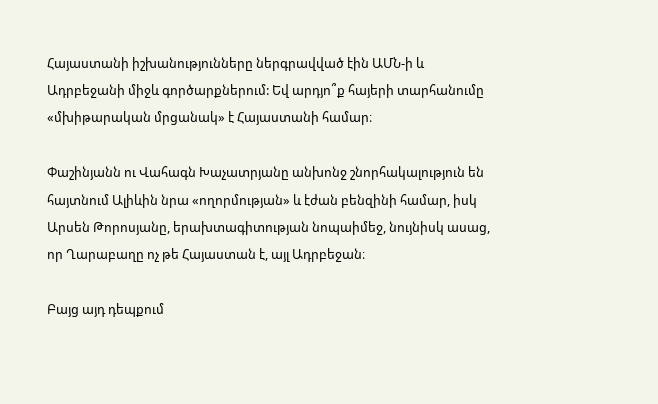Հայաստանի իշխանությունները ներգրավված էին ԱՄՆ-ի և Ադրբեջանի միջև գործարքներում: Եվ արդյո՞ք հայերի տարհանումը «մխիթարական մրցանակ» է Հայաստանի համար։

Փաշինյանն ու Վահագն Խաչատրյանը անխոնջ շնորհակալություն են հայտնում Ալիևին նրա «ողորմության» և էժան բենզինի համար, իսկ Արսեն Թորոսյանը, երախտագիտության նոպաիմեջ, նույնիսկ ասաց, որ Ղարաբաղը ոչ թե Հայաստան է, այլ Ադրբեջան։

Բայց այդ դեպքում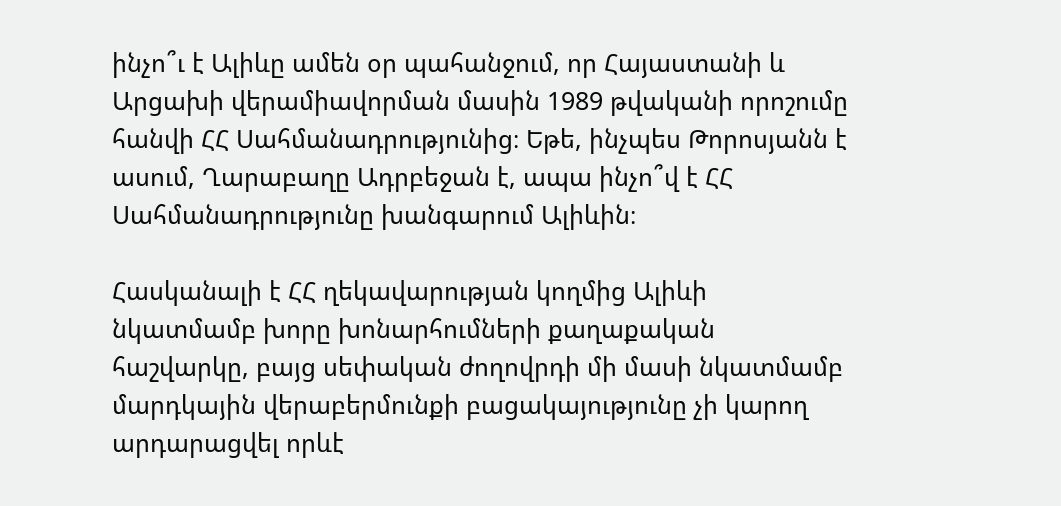ինչո՞ւ է Ալիևը ամեն օր պահանջում, որ Հայաստանի և Արցախի վերամիավորման մասին 1989 թվականի որոշումը հանվի ՀՀ Սահմանադրությունից։ Եթե, ինչպես Թորոսյանն է ասում, Ղարաբաղը Ադրբեջան է, ապա ինչո՞վ է ՀՀ Սահմանադրությունը խանգարում Ալիևին։

Հասկանալի է ՀՀ ղեկավարության կողմից Ալիևի նկատմամբ խորը խոնարհումների քաղաքական հաշվարկը, բայց սեփական ժողովրդի մի մասի նկատմամբ մարդկային վերաբերմունքի բացակայությունը չի կարող արդարացվել որևէ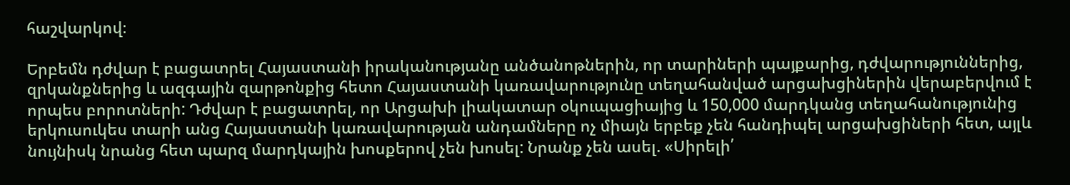հաշվարկով։

Երբեմն դժվար է բացատրել Հայաստանի իրականությանը անծանոթներին, որ տարիների պայքարից, դժվարություններից, զրկանքներից և ազգային զարթոնքից հետո Հայաստանի կառավարությունը տեղահանված արցախցիներին վերաբերվում է որպես բորոտների: Դժվար է բացատրել, որ Արցախի լիակատար օկուպացիայից և 150,000 մարդկանց տեղահանությունից երկուսուկես տարի անց Հայաստանի կառավարության անդամները ոչ միայն երբեք չեն հանդիպել արցախցիների հետ, այլև նույնիսկ նրանց հետ պարզ մարդկային խոսքերով չեն խոսել: Նրանք չեն ասել. «Սիրելի՛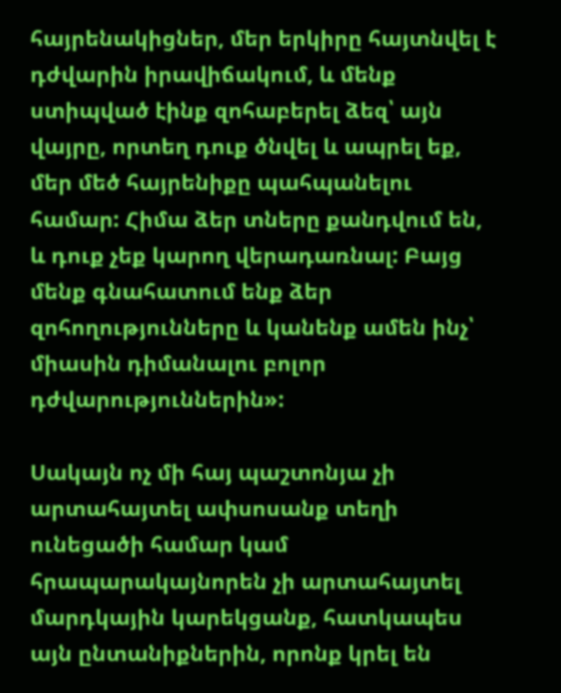հայրենակիցներ, մեր երկիրը հայտնվել է դժվարին իրավիճակում, և մենք ստիպված էինք զոհաբերել ձեզ՝ այն վայրը, որտեղ դուք ծնվել և ապրել եք, մեր մեծ հայրենիքը պահպանելու համար: Հիմա ձեր տները քանդվում են, և դուք չեք կարող վերադառնալ: Բայց մենք գնահատում ենք ձեր զոհողությունները և կանենք ամեն ինչ՝ միասին դիմանալու բոլոր դժվարություններին»:

Սակայն ոչ մի հայ պաշտոնյա չի արտահայտել ափսոսանք տեղի ունեցածի համար կամ հրապարակայնորեն չի արտահայտել մարդկային կարեկցանք, հատկապես այն ընտանիքներին, որոնք կրել են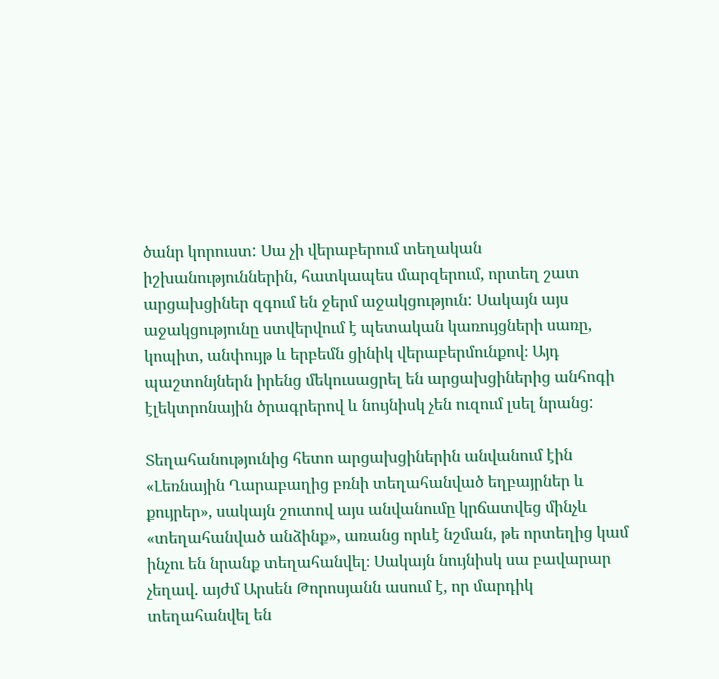ծանր կորուստ: Սա չի վերաբերում տեղական իշխանություններին, հատկապես մարզերում, որտեղ շատ արցախցիներ զգում են ջերմ աջակցություն: Սակայն այս աջակցությունը ստվերվում է պետական կառույցների սառը, կոպիտ, անփույթ և երբեմն ցինիկ վերաբերմունքով։ Այդ պաշտոնյներն իրենց մեկուսացրել են արցախցիներից անհոգի էլեկտրոնային ծրագրերով և նույնիսկ չեն ուզում լսել նրանց:

Տեղահանությունից հետո արցախցիներին անվանում էին «Լեռնային Ղարաբաղից բռնի տեղահանված եղբայրներ և քույրեր», սակայն շուտով այս անվանումը կրճատվեց մինչև «տեղահանված անձինք», առանց որևէ նշման, թե որտեղից կամ ինչու են նրանք տեղահանվել։ Սակայն նույնիսկ սա բավարար չեղավ. այժմ Արսեն Թորոսյանն ասում է, որ մարդիկ տեղահանվել են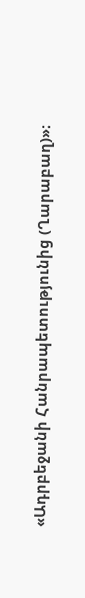«Ադրբեջանի Հանրապետությունից (Ղարաբաղ)»։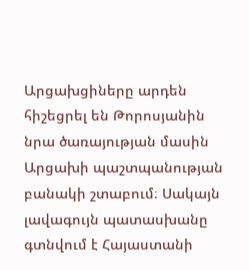Արցախցիները արդեն հիշեցրել են Թորոսյանին նրա ծառայության մասին Արցախի պաշտպանության բանակի շտաբում։ Սակայն լավագույն պատասխանը գտնվում է Հայաստանի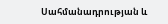Սահմանադրության և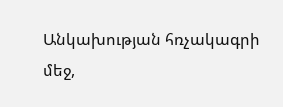Անկախության հռչակագրի մեջ,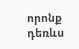որոնք դեռևս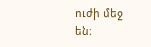ուժի մեջ են։